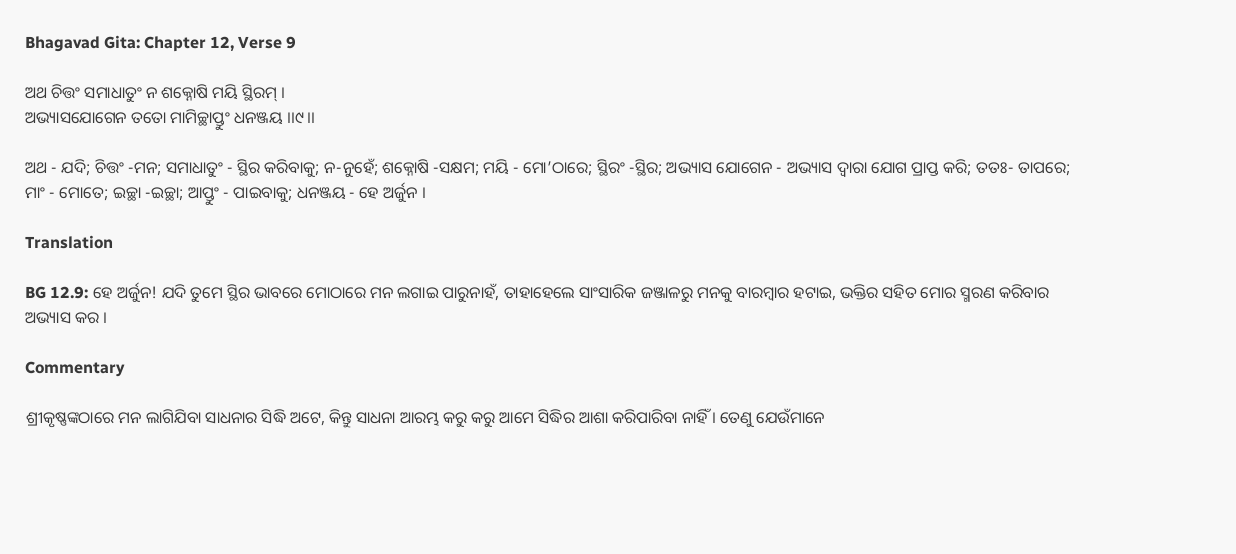Bhagavad Gita: Chapter 12, Verse 9

ଅଥ ଚିତ୍ତଂ ସମାଧାତୁଂ ନ ଶକ୍ନୋଷି ମୟି ସ୍ଥିରମ୍ ।
ଅଭ୍ୟାସଯୋଗେନ ତତୋ ମାମିଚ୍ଛାପ୍ତୁଂ ଧନଞ୍ଜୟ ।।୯।।

ଅଥ - ଯଦି; ଚିତ୍ତଂ -ମନ; ସମାଧାତୁଂ - ସ୍ଥିର କରିବାକୁ; ନ-ନୁହେଁ; ଶକ୍ନୋଷି -ସକ୍ଷମ; ମୟି - ମୋ’ଠାରେ; ସ୍ଥିରଂ -ସ୍ଥିର; ଅଭ୍ୟାସ ଯୋଗେନ - ଅଭ୍ୟାସ ଦ୍ୱାରା ଯୋଗ ପ୍ରାପ୍ତ କରି; ତତଃ- ତାପରେ; ମାଂ - ମୋତେ; ଇଚ୍ଛା -ଇଚ୍ଛା; ଆପ୍ତୁଂ - ପାଇବାକୁ; ଧନଞ୍ଜୟ - ହେ ଅର୍ଜୁନ ।

Translation

BG 12.9: ହେ ଅର୍ଜୁନ! ଯଦି ତୁମେ ସ୍ଥିର ଭାବରେ ମୋଠାରେ ମନ ଲଗାଇ ପାରୁନାହଁ, ତାହାହେଲେ ସାଂସାରିକ ଜଞ୍ଜାଳରୁ ମନକୁ ବାରମ୍ବାର ହଟାଇ, ଭକ୍ତିର ସହିତ ମୋର ସ୍ମରଣ କରିବାର ଅଭ୍ୟାସ କର ।

Commentary

ଶ୍ରୀକୃଷ୍ଣଙ୍କଠାରେ ମନ ଲାଗିଯିବା ସାଧନାର ସିଦ୍ଧି ଅଟେ, କିନ୍ତୁ ସାଧନା ଆରମ୍ଭ କରୁ କରୁ ଆମେ ସିଦ୍ଧିର ଆଶା କରିପାରିବା ନାହିଁ । ତେଣୁ ଯେଉଁମାନେ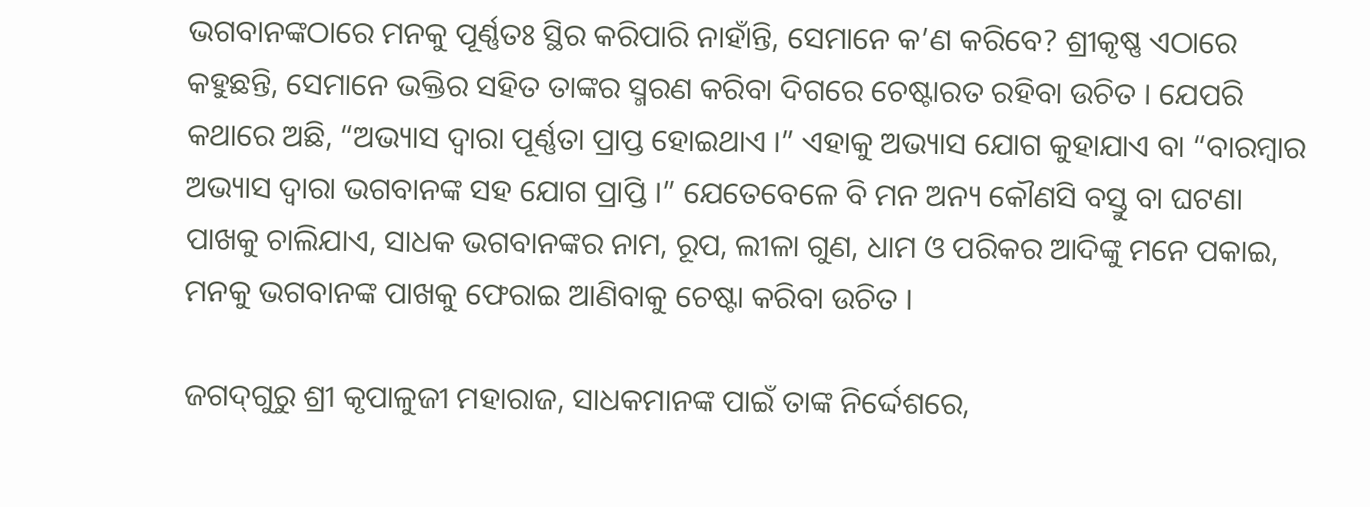ଭଗବାନଙ୍କଠାରେ ମନକୁ ପୂର୍ଣ୍ଣତଃ ସ୍ଥିର କରିପାରି ନାହାଁନ୍ତି, ସେମାନେ କ’ଣ କରିବେ? ଶ୍ରୀକୃଷ୍ଣ ଏଠାରେ କହୁଛନ୍ତି, ସେମାନେ ଭକ୍ତିର ସହିତ ତାଙ୍କର ସ୍ମରଣ କରିବା ଦିଗରେ ଚେଷ୍ଟାରତ ରହିବା ଉଚିତ । ଯେପରି କଥାରେ ଅଛି, “ଅଭ୍ୟାସ ଦ୍ୱାରା ପୂର୍ଣ୍ଣତା ପ୍ରାପ୍ତ ହୋଇଥାଏ ।” ଏହାକୁ ଅଭ୍ୟାସ ଯୋଗ କୁହାଯାଏ ବା “ବାରମ୍ବାର ଅଭ୍ୟାସ ଦ୍ୱାରା ଭଗବାନଙ୍କ ସହ ଯୋଗ ପ୍ରାପ୍ତି ।” ଯେତେବେଳେ ବି ମନ ଅନ୍ୟ କୌଣସି ବସ୍ତୁ ବା ଘଟଣା ପାଖକୁ ଚାଲିଯାଏ, ସାଧକ ଭଗବାନଙ୍କର ନାମ, ରୂପ, ଲୀଳା ଗୁଣ, ଧାମ ଓ ପରିକର ଆଦିଙ୍କୁ ମନେ ପକାଇ, ମନକୁ ଭଗବାନଙ୍କ ପାଖକୁ ଫେରାଇ ଆଣିବାକୁ ଚେଷ୍ଟା କରିବା ଉଚିତ ।

ଜଗଦ୍‌ଗୁରୁ ଶ୍ରୀ କୃପାଳୁଜୀ ମହାରାଜ, ସାଧକମାନଙ୍କ ପାଇଁ ତାଙ୍କ ନିର୍ଦ୍ଦେଶରେ,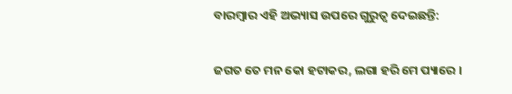ବାରମ୍ବାର ଏହି ଅଭ୍ୟାସ ଉପରେ ଗୁରୁତ୍ୱ ଦେଇଛନ୍ତି:

ଜଗତ ତେ ମନ କୋ ହଟାକର, ଲଗା ହରି ମେ ପ୍ୟାରେ ।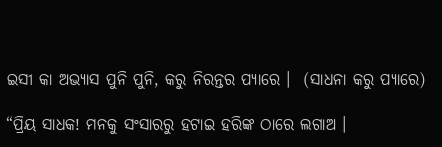ଇସୀ କା ଅଭ୍ୟାସ ପୁନି ପୁନି, କରୁ ନିରନ୍ତର ପ୍ୟାରେ ।  (ସାଧନା କରୁ ପ୍ୟାରେ)

“ପ୍ରିୟ ସାଧକ! ମନକୁ ସଂସାରରୁ ହଟାଇ ହରିଙ୍କ ଠାରେ ଲଗାଅ ।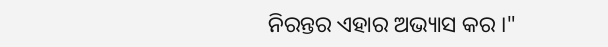ନିରନ୍ତର ଏହାର ଅଭ୍ୟାସ କର ।"